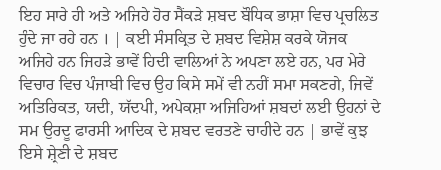ਇਹ ਸਾਰੇ ਹੀ ਅਤੇ ਅਜਿਹੇ ਹੋਰ ਸੈਂਕੜੇ ਸ਼ਬਦ ਬੌਧਿਕ ਭਾਸ਼ਾ ਵਿਚ ਪ੍ਰਚਲਿਤ ਹੁੰਦੇ ਜਾ ਰਹੇ ਹਨ । | ਕਈ ਸੰਸਕ੍ਰਿਤ ਦੇ ਸ਼ਬਦ ਵਿਸ਼ੇਸ਼ ਕਰਕੇ ਯੋਜਕ ਅਜਿਹੇ ਹਨ ਜਿਹੜੇ ਭਾਵੇਂ ਹਿਦੀ ਵਾਲਿਆਂ ਨੇ ਅਪਣਾ ਲਏ ਹਨ, ਪਰ ਮੇਰੇ ਵਿਚਾਰ ਵਿਚ ਪੰਜਾਬੀ ਵਿਚ ਉਹ ਕਿਸੇ ਸਮੇਂ ਵੀ ਨਹੀਂ ਸਮਾ ਸਕਣਗੇ, ਜਿਵੇਂ ਅਤਿਰਿਕਤ, ਯਦੀ, ਯੱਦਪੀ, ਅਪੇਕਸ਼ਾ ਅਜਿਹਿਆਂ ਸ਼ਬਦਾਂ ਲਈ ਉਹਨਾਂ ਦੇ ਸਮ ਉਰਦੂ ਫਾਰਸੀ ਆਦਿਕ ਦੇ ਸ਼ਬਦ ਵਰਤਣੇ ਚਾਹੀਦੇ ਹਨ | ਭਾਵੇਂ ਕੁਝ ਇਸੇ ਸ਼੍ਰੇਣੀ ਦੇ ਸ਼ਬਦ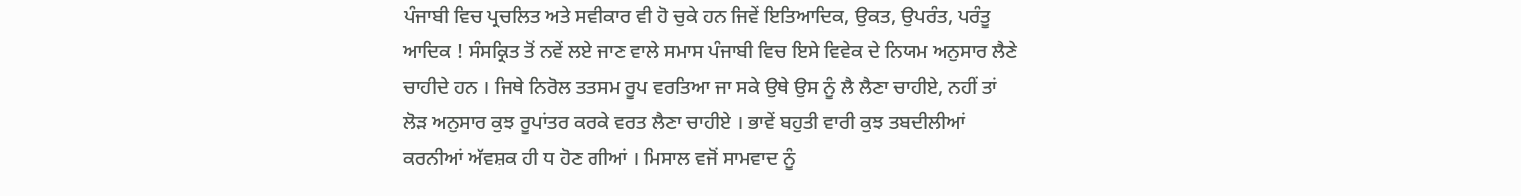ਪੰਜਾਬੀ ਵਿਚ ਪ੍ਰਚਲਿਤ ਅਤੇ ਸਵੀਕਾਰ ਵੀ ਹੋ ਚੁਕੇ ਹਨ ਜਿਵੇਂ ਇਤਿਆਦਿਕ, ਉਕਤ, ਉਪਰੰਤ, ਪਰੰਤੂ ਆਦਿਕ ! ਸੰਸਕ੍ਰਿਤ ਤੋਂ ਨਵੇਂ ਲਏ ਜਾਣ ਵਾਲੇ ਸਮਾਸ ਪੰਜਾਬੀ ਵਿਚ ਇਸੇ ਵਿਵੇਕ ਦੇ ਨਿਯਮ ਅਨੁਸਾਰ ਲੈਣੇ ਚਾਹੀਦੇ ਹਨ । ਜਿਥੇ ਨਿਰੋਲ ਤਤਸਮ ਰੂਪ ਵਰਤਿਆ ਜਾ ਸਕੇ ਉਥੇ ਉਸ ਨੂੰ ਲੈ ਲੈਣਾ ਚਾਹੀਏ, ਨਹੀਂ ਤਾਂ ਲੋੜ ਅਨੁਸਾਰ ਕੁਝ ਰੂਪਾਂਤਰ ਕਰਕੇ ਵਰਤ ਲੈਣਾ ਚਾਹੀਏ । ਭਾਵੇਂ ਬਹੁਤੀ ਵਾਰੀ ਕੁਝ ਤਬਦੀਲੀਆਂ ਕਰਨੀਆਂ ਅੱਵਸ਼ਕ ਹੀ ਧ ਹੋਣ ਗੀਆਂ । ਮਿਸਾਲ ਵਜੋਂ ਸਾਮਵਾਦ ਨੂੰ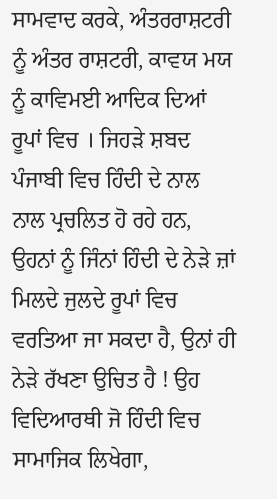ਸਾਮਵਾਦ ਕਰਕੇ, ਅੰਤਰਰਾਸ਼ਟਰੀ ਨੂੰ ਅੰਤਰ ਰਾਸ਼ਟਰੀ, ਕਾਵਯ ਮਯ ਨੂੰ ਕਾਵਿਮਈ ਆਦਿਕ ਦਿਆਂ ਰੂਪਾਂ ਵਿਚ । ਜਿਹੜੇ ਸ਼ਬਦ ਪੰਜਾਬੀ ਵਿਚ ਹਿੰਦੀ ਦੇ ਨਾਲ ਨਾਲ ਪ੍ਰਚਲਿਤ ਹੋ ਰਹੇ ਹਨ, ਉਹਨਾਂ ਨੂੰ ਜਿੰਨਾਂ ਹਿੰਦੀ ਦੇ ਨੇੜੇ ਜ਼ਾਂ ਮਿਲਦੇ ਜੁਲਦੇ ਰੂਪਾਂ ਵਿਚ ਵਰਤਿਆ ਜਾ ਸਕਦਾ ਹੈ, ਉਨਾਂ ਹੀ ਨੇੜੇ ਰੱਖਣਾ ਉਚਿਤ ਹੈ ! ਉਹ ਵਿਦਿਆਰਥੀ ਜੋ ਹਿੰਦੀ ਵਿਚ ਸਾਮਾਜਿਕ ਲਿਖੇਗਾ,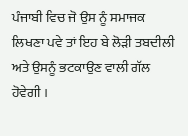ਪੰਜਾਬੀ ਵਿਚ ਜੋ ਉਸ ਨੂੰ ਸਮਾਜਕ ਲਿਖਣਾ ਪਵੇ ਤਾਂ ਇਹ ਬੇ ਲੋੜੀ ਤਬਦੀਲੀ ਅਤੇ ਉਸਨੂੰ ਭਟਕਾਉਣ ਵਾਲੀ ਗੱਲ ਹੋਵੇਗੀ ।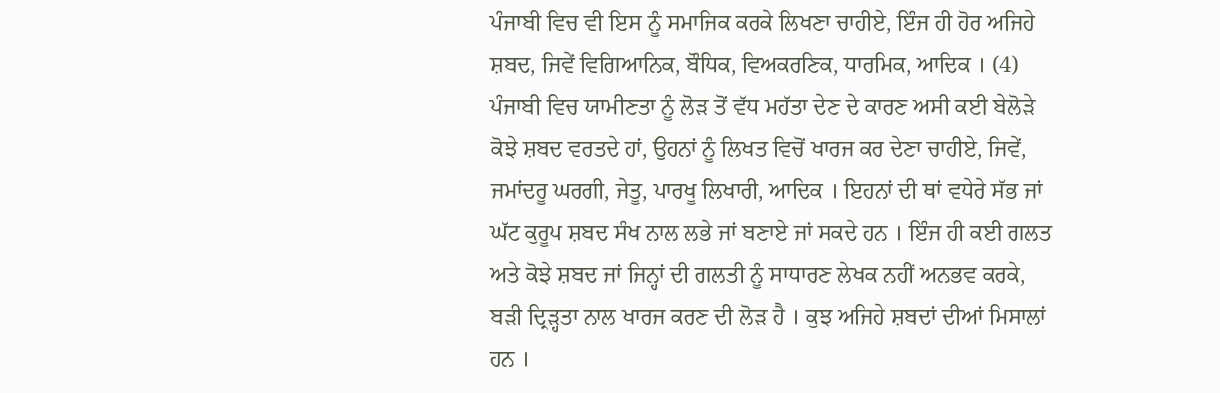ਪੰਜਾਬੀ ਵਿਚ ਵੀ ਇਸ ਨੂੰ ਸਮਾਜਿਕ ਕਰਕੇ ਲਿਖਣਾ ਚਾਹੀਏ, ਇੰਜ ਹੀ ਹੋਰ ਅਜਿਹੇ ਸ਼ਬਦ, ਜਿਵੇਂ ਵਿਗਿਆਨਿਕ, ਬੌਧਿਕ, ਵਿਅਕਰਣਿਕ, ਧਾਰਮਿਕ, ਆਦਿਕ । (4) ਪੰਜਾਬੀ ਵਿਚ ਯਾਮੀਣਤਾ ਨੂੰ ਲੋੜ ਤੋਂ ਵੱਧ ਮਹੱਤਾ ਦੇਣ ਦੇ ਕਾਰਣ ਅਸੀ ਕਈ ਬੇਲੋੜੇ ਕੋਝੇ ਸ਼ਬਦ ਵਰਤਦੇ ਹਾਂ, ਉਹਨਾਂ ਨੂੰ ਲਿਖਤ ਵਿਚੋਂ ਖਾਰਜ ਕਰ ਦੇਣਾ ਚਾਹੀਏ, ਜਿਵੇਂ, ਜਮਾਂਦਰੂ ਘਰਗੀ, ਜੇਤੂ, ਪਾਰਖੂ ਲਿਖਾਰੀ, ਆਦਿਕ । ਇਹਨਾਂ ਦੀ ਥਾਂ ਵਧੇਰੇ ਸੱਭ ਜਾਂ ਘੱਟ ਕੁਰੂਪ ਸ਼ਬਦ ਸੰਖ ਨਾਲ ਲਭੇ ਜਾਂ ਬਣਾਏ ਜਾਂ ਸਕਦੇ ਹਨ । ਇੰਜ ਹੀ ਕਈ ਗਲਤ ਅਤੇ ਕੋਝੇ ਸ਼ਬਦ ਜਾਂ ਜਿਨ੍ਹਾਂ ਦੀ ਗਲਤੀ ਨੂੰ ਸਾਧਾਰਣ ਲੇਖਕ ਨਹੀਂ ਅਨਭਵ ਕਰਕੇ, ਬੜੀ ਦ੍ਰਿੜ੍ਹਤਾ ਨਾਲ ਖਾਰਜ ਕਰਣ ਦੀ ਲੋੜ ਹੈ । ਕੁਝ ਅਜਿਹੇ ਸ਼ਬਦਾਂ ਦੀਆਂ ਮਿਸਾਲਾਂ ਹਨ ।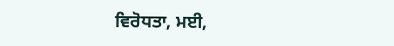ਵਿਰੋਧਤਾ, ਮਈ,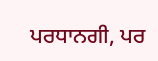ਪਰਧਾਨਗੀ, ਪਰ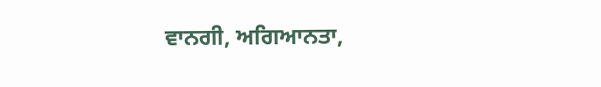ਵਾਨਗੀ, ਅਗਿਆਨਤਾ,